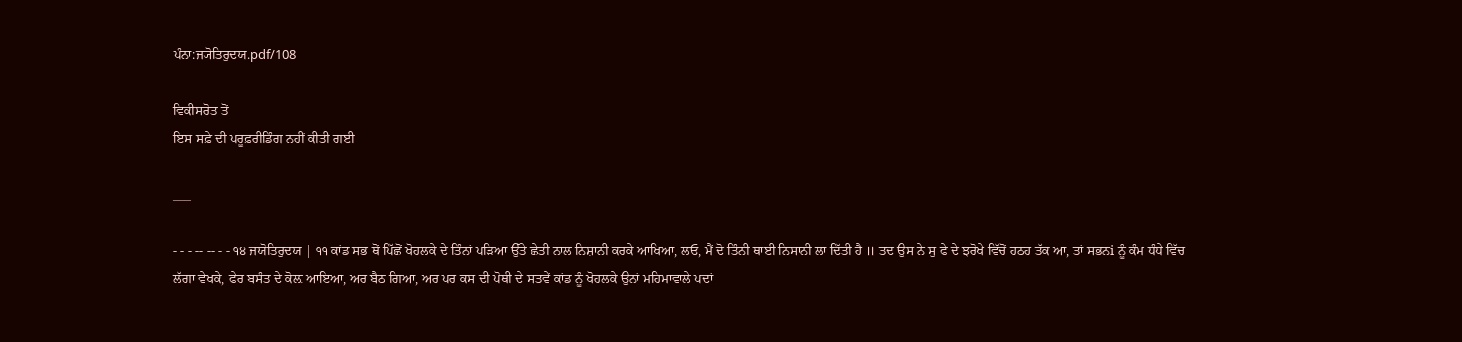ਪੰਨਾ:ਜ੍ਯੋਤਿਰੁਦਯ.pdf/108

ਵਿਕੀਸਰੋਤ ਤੋਂ
ਇਸ ਸਫ਼ੇ ਦੀ ਪਰੂਫ਼ਰੀਡਿੰਗ ਨਹੀਂ ਕੀਤੀ ਗਈ

___

- - - -- -- - - ੧੪ ਜਯੋਤਿਰੁਦਯ | ੧੧ ਕਾਂਡ ਸਭ ਥੋਂ ਪਿੱਛੋਂ ਖੋਹਲਕੇ ਦੇ ਤਿੰਨਾਂ ਪੜਿਆ ਉੱਤੇ ਛੇਤੀ ਨਾਲ ਨਿਸ਼ਾਨੀ ਕਰਕੇ ਆਖਿਆ, ਲਓ, ਮੈਂ ਦੋ ਤਿੰਨੀ ਥਾਈ ਨਿਸਾਨੀ ਲਾ ਦਿੱਤੀ ਹੈ ॥ ਤਦ ਉਸ ਨੇ ਸੁ ਫੇ ਦੇ ਝਰੋਖੇ ਵਿੱਚੋਂ ਹਠਹ ਤੱਕ ਆ, ਤਾਂ ਸਭਨi ਨੂੰ ਕੰਮ ਧੰਧੇ ਵਿੱਚ ਲੱਗਾ ਵੇਖਕੇ, ਫੇਰ ਬਸੰਤ ਦੇ ਕੋਲ਼ ਆਇਆ, ਅਰ ਬੈਠ ਗਿਆ, ਅਰ ਪਰ ਕਸ ਦੀ ਪੋਥੀ ਦੇ ਸਤਵੇਂ ਕਾਂਡ ਨੂੰ ਖੋਹਲਕੇ ਉਨਾਂ ਮਹਿਮਾਵਾਲੇ ਪਦਾਂ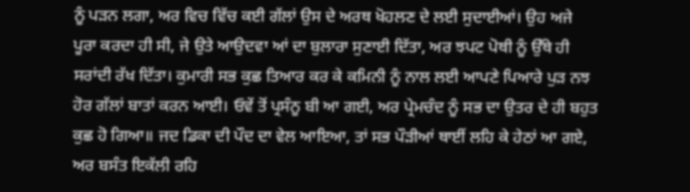ਨੂੰ ਪੜਨ ਲਗਾ, ਅਰ ਵਿਚ ਵਿੱਚ ਕਈ ਗੱਲਾਂ ਉਸ ਦੇ ਅਰਥ ਖੋਹਲਣ ਦੇ ਲਈ ਸੁਦਾਈਆਂ। ਉਹ ਅਜੇ ਪੂਰਾ ਕਰਦਾ ਹੀ ਸੀ, ਜੇ ਉਤੇ ਆਉਦਵਾ ਆਂ ਦਾ ਬੁਲਾਰਾ ਸੁਣਾਈ ਦਿੱਤਾ, ਅਰ ਝਪਟ ਪੋਥੀ ਨੂੰ ਉੱਥੇ ਹੀ ਸਰਾਂਦੀ ਰੱਖ ਦਿੱਤਾ। ਕੁਮਾਰੀ ਸਭ ਕੁਛ ਤਿਆਰ ਕਰ ਕੇ ਕਮਿਨੀ ਨੂੰ ਨਾਲ ਲਈ ਆਪਣੇ ਪਿਆਰੇ ਪੁੜ ਨਝ ਹੋਰ ਗੱਲਾਂ ਬਾਤਾਂ ਕਰਨ ਆਈ। ਓਵੇਂ ਤੋਂ ਪ੍ਰਸੰਨੂ ਬੀ ਆ ਗਈ, ਅਰ ਪ੍ਰੇਮਚੰਦ ਨੂੰ ਸਭ ਦਾ ਉਤਰ ਦੇ ਹੀ ਬਹੁਤ ਕੁਛ ਹੋ ਗਿਆ॥ ਜਦ ਡਿਕਾ ਦੀ ਪੌਦ ਦਾ ਵੇਲ ਆਇਆ, ਤਾਂ ਸਭ ਪੌੜੀਆਂ ਥਾਈਂ ਲਹਿ ਕੇ ਹੇਠਾਂ ਆ ਗਏ, ਅਰ ਬਸੰਤ ਇਕੱਲੀ ਰਹਿ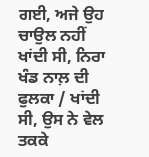ਗਈ, ਅਜੇ ਉਹ ਚਾਉਲ ਨਹੀਂ ਖਾਂਦੀ ਸੀ, ਨਿਰਾ ਖੰਡ ਨਾਲ਼ ਦੀ ਫੁਲਕਾ / ਖਾਂਦੀ ਸੀ, ਉਸ ਨੇ ਵੇਲ ਤਕਕੇ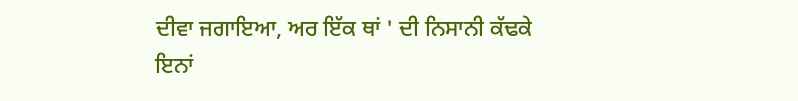ਦੀਵਾ ਜਗਾਇਆ, ਅਰ ਇੱਕ ਥਾਂ ' ਦੀ ਨਿਸਾਨੀ ਕੱਢਕੇ ਇਨਾਂ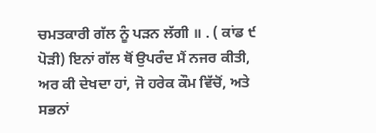ਚਮਤਕਾਰੀ ਗੱਲ ਨੂੰ ਪੜਨ ਲੱਗੀ ॥ . ( ਕਾਂਡ ੯ ਪੋੜੀ) ਇਨਾਂ ਗੱਲ ਥੋਂ ਉਪਰੰਦ ਮੈਂ ਨਜਰ ਕੀਤੀ, ਅਰ ਕੀ ਦੇਖਦਾ ਹਾਂ, ਜੋ ਹਰੇਕ ਕੌਮ ਵਿੱਚੋਂ, ਅਤੇ ਸਭਨਾਂ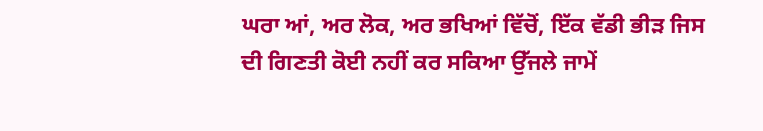ਘਰਾ ਆਂ, ਅਰ ਲੋਕ, ਅਰ ਭਖਿਆਂ ਵਿੱਚੋਂ, ਇੱਕ ਵੱਡੀ ਭੀੜ ਜਿਸ ਦੀ ਗਿਣਤੀ ਕੋਈ ਨਹੀਂ ਕਰ ਸਕਿਆ ਉੱਜਲੇ ਜਾਮੇਂ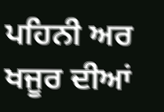ਪਹਿਨੀ ਅਰ ਖਜੂਰ ਦੀਆਂ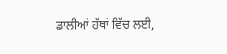ਡਾਲੀਆਂ ਹੱਥਾਂ ਵਿੱਚ ਲਈ,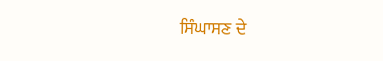ਸਿੰਘਾਸਣ ਦੇ